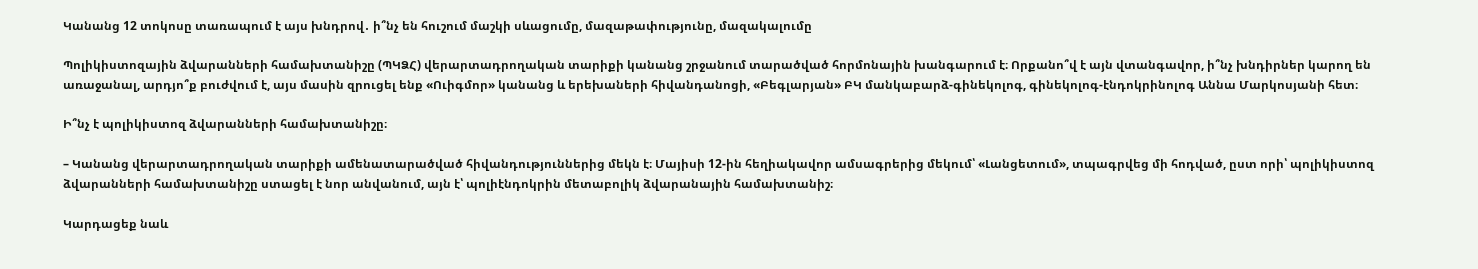Կանանց 12 տոկոսը տառապում է այս խնդրով․ ի՞նչ են հուշում մաշկի սևացումը, մազաթափությունը, մազակալումը

Պոլիկիստոզային ձվարանների համախտանիշը (ՊԿՁՀ) վերարտադրողական տարիքի կանանց շրջանում տարածված հորմոնային խանգարում է։ Որքանո՞վ է այն վտանգավոր, ի՞նչ խնդիրներ կարող են առաջանալ, արդյո՞ք բուժվում է, այս մասին զրուցել ենք «Ուիգմոր» կանանց և երեխաների հիվանդանոցի, «Բեգլարյան» ԲԿ մանկաբարձ-գինեկոլոգ, գինեկոլոգ-էնդոկրինոլոգ Աննա Մարկոսյանի հետ։

Ի՞նչ է պոլիկիստոզ ձվարանների համախտանիշը։

– Կանանց վերարտադրողական տարիքի ամենատարածված հիվանդություններից մեկն է։ Մայիսի 12-ին հեղիակավոր ամսագրերից մեկում՝ «Լանցետում», տպագրվեց մի հոդված, ըստ որի՝ պոլիկիստոզ ձվարանների համախտանիշը ստացել է նոր անվանում, այն է՝ պոլիէնդոկրին մետաբոլիկ ձվարանային համախտանիշ։

Կարդացեք նաև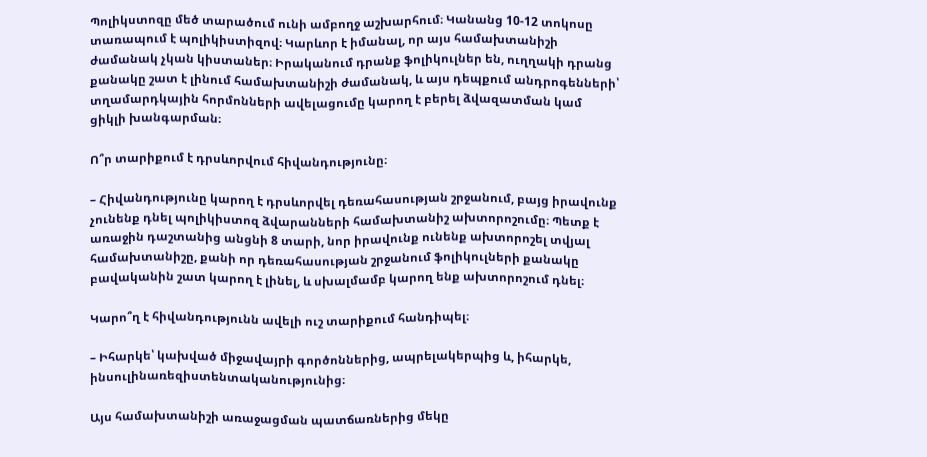Պոլիկստոզը մեծ տարածում ունի ամբողջ աշխարհում։ Կանանց 10-12 տոկոսը տառապում է պոլիկիստիզով։ Կարևոր է իմանալ, որ այս համախտանիշի ժամանակ չկան կիստաներ։ Իրականում դրանք ֆոլիկուլներ են, ուղղակի դրանց քանակը շատ է լինում համախտանիշի ժամանակ, և այս դեպքում անդրոգենների՝ տղամարդկային հորմոնների ավելացումը կարող է բերել ձվազատման կամ ցիկլի խանգարման։

Ո՞ր տարիքում է դրսևորվում հիվանդությունը։

– Հիվանդությունը կարող է դրսևորվել դեռահասության շրջանում, բայց իրավունք չունենք դնել պոլիկիստոզ ձվարանների համախտանիշ ախտորոշումը։ Պետք է առաջին դաշտանից անցնի 8 տարի, նոր իրավունք ունենք ախտորոշել տվյալ համախտանիշը, քանի որ դեռահասության շրջանում ֆոլիկուլների քանակը բավականին շատ կարող է լինել, և սխալմամբ կարող ենք ախտորոշում դնել։

Կարո՞ղ է հիվանդությունն ավելի ուշ տարիքում հանդիպել։

– Իհարկե՝ կախված միջավայրի գործոններից, ապրելակերպից և, իհարկե, ինսուլինառեզիստենտականությունից։

Այս համախտանիշի առաջացման պատճառներից մեկը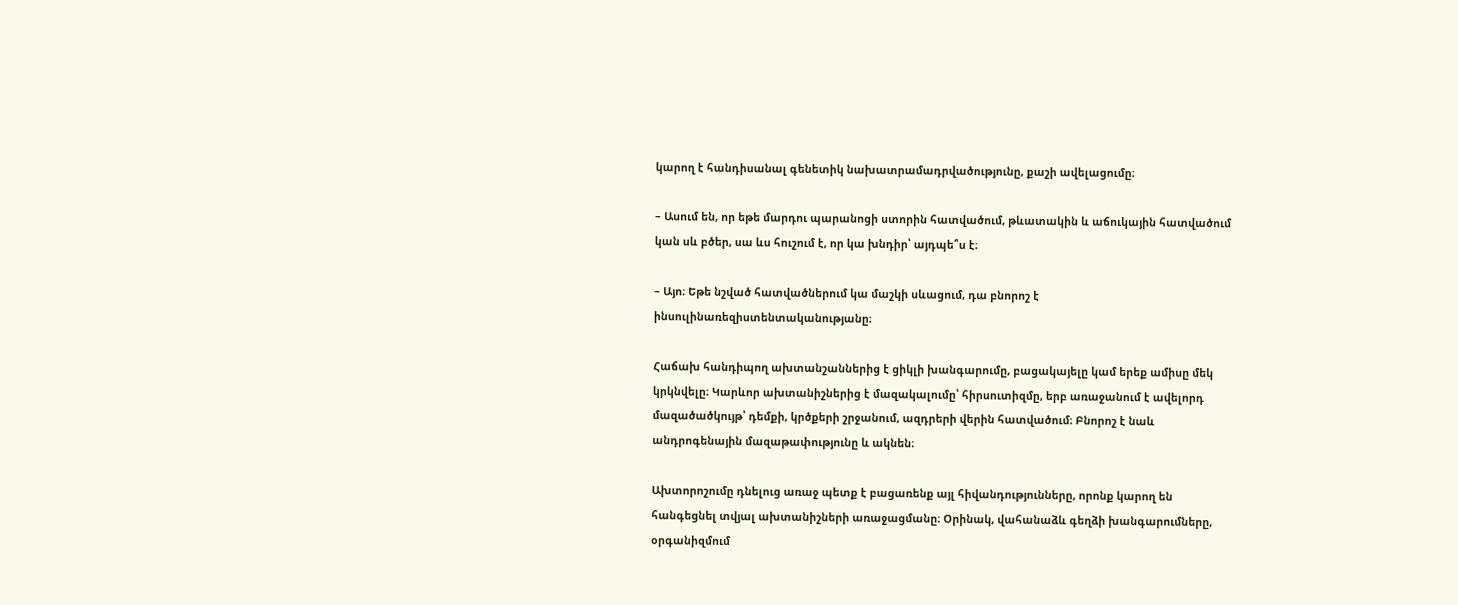կարող է հանդիսանալ գենետիկ նախատրամադրվածությունը, քաշի ավելացումը։

– Ասում են, որ եթե մարդու պարանոցի ստորին հատվածում, թևատակին և աճուկային հատվածում կան սև բծեր, սա ևս հուշում է, որ կա խնդիր՝ այդպե՞ս է։

– Այո։ Եթե նշված հատվածներում կա մաշկի սևացում, դա բնորոշ է ինսուլինառեզիստենտականությանը։

Հաճախ հանդիպող ախտանշաններից է ցիկլի խանգարումը, բացակայելը կամ երեք ամիսը մեկ կրկնվելը։ Կարևոր ախտանիշներից է մազակալումը՝ հիրսուտիզմը, երբ առաջանում է ավելորդ մազածածկույթ՝ դեմքի, կրծքերի շրջանում, ազդրերի վերին հատվածում։ Բնորոշ է նաև անդրոգենային մազաթափությունը և ակնեն։

Ախտորոշումը դնելուց առաջ պետք է բացառենք այլ հիվանդությունները, որոնք կարող են հանգեցնել տվյալ ախտանիշների առաջացմանը։ Օրինակ, վահանաձև գեղձի խանգարումները, օրգանիզմում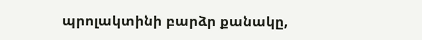պրոլակտինի բարձր քանակը,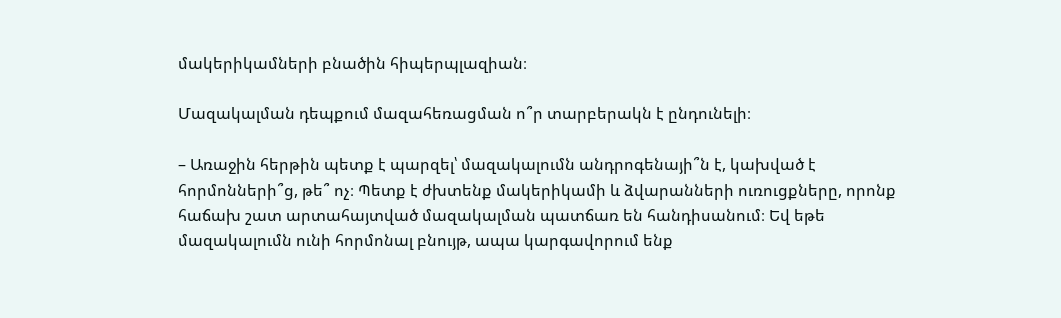մակերիկամների բնածին հիպերպլազիան։

Մազակալման դեպքում մազահեռացման ո՞ր տարբերակն է ընդունելի։

– Առաջին հերթին պետք է պարզել՝ մազակալումն անդրոգենայի՞ն է, կախված է հորմոնների՞ց, թե՞ ոչ։ Պետք է ժխտենք մակերիկամի և ձվարանների ուռուցքները, որոնք հաճախ շատ արտահայտված մազակալման պատճառ են հանդիսանում։ Եվ եթե մազակալումն ունի հորմոնալ բնույթ, ապա կարգավորում ենք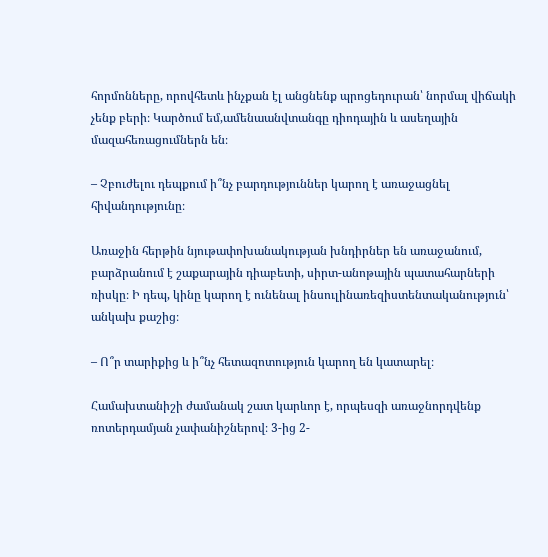հորմոնները, որովհետև ինչքան էլ անցնենք պրոցեդուրան՝ նորմալ վիճակի չենք բերի։ Կարծում եմ,ամենաանվտանգը դիոդային և ասեղային մազահեռացումներն են։

– Չբուժելու դեպքում ի՞նչ բարդություններ կարող է առաջացնել հիվանդությունը։

Առաջին հերթին նյութափոխանակության խնդիրներ են առաջանում, բարձրանում է շաքարային դիաբետի, սիրտ-անոթային պատահարների ռիսկը։ Ի դեպ, կինը կարող է ունենալ ինսուլինառեզիստենտականություն՝ անկախ քաշից։

– Ո՞ր տարիքից և ի՞նչ հետազոտություն կարող են կատարել։

Համախտանիշի ժամանակ շատ կարևոր է, որպեսզի առաջնորդվենք ռոտերդամյան չափանիշներով։ 3-ից 2-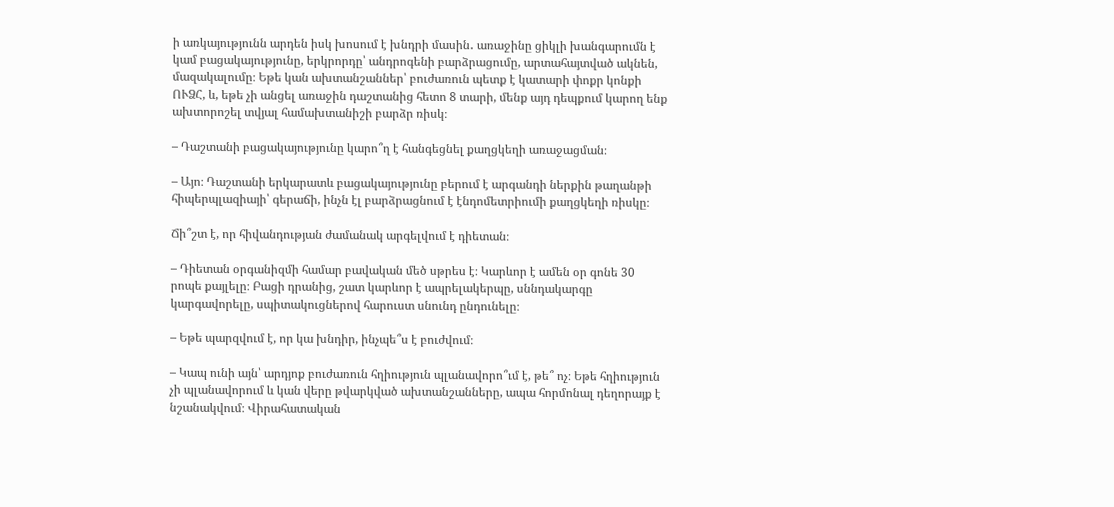ի առկայությունն արդեն իսկ խոսում է խնդրի մասին․ առաջինը ցիկլի խանգարումն է կամ բացակայությունը, երկրորդը՝ անդրոգենի բարձրացումը, արտահայտված ակնեն, մազակալումը։ Եթե կան ախտանշաններ՝ բուժառուն պետք է կատարի փոքր կոնքի ՈՒՁՀ, և, եթե չի անցել առաջին դաշտանից հետո 8 տարի, մենք այդ դեպքում կարող ենք ախտորոշել տվյալ համախտանիշի բարձր ռիսկ։

– Դաշտանի բացակայությունը կարո՞ղ է հանգեցնել քաղցկեղի առաջացման։

– Այո։ Դաշտանի երկարատև բացակայությունը բերում է արգանդի ներքին թաղանթի հիպերպլազիայի՝ գերաճի, ինչն էլ բարձրացնում է էնդոմետրիումի քաղցկեղի ռիսկը։

Ճի՞շտ է, որ հիվանդության ժամանակ արգելվում է դիետան։

– Դիետան օրգանիզմի համար բավական մեծ սթրես է։ Կարևոր է ամեն օր գոնե 30 րոպե քայլելը։ Բացի դրանից, շատ կարևոր է ապրելակերպը, սննդակարգը կարգավորելը, սպիտակուցներով հարուստ սնունդ ընդունելը։

– Եթե պարզվում է, որ կա խնդիր, ինչպե՞ս է բուժվում։

– Կապ ունի այն՝ արդյոք բուժառուն հղիություն պլանավորո՞ւմ է, թե՞ ոչ։ Եթե հղիություն չի պլանավորում և կան վերը թվարկված ախտանշանները, ապա հորմոնալ դեղորայք է նշանակվում։ Վիրահատական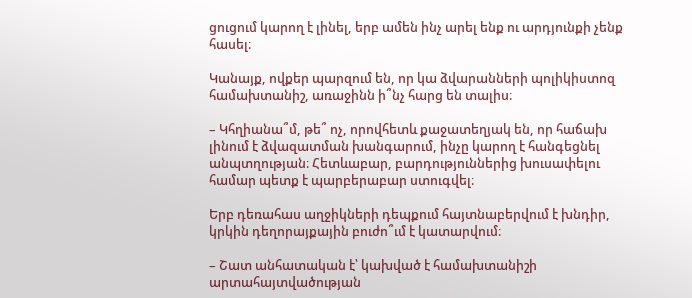ցուցում կարող է լինել, երբ ամեն ինչ արել ենք ու արդյունքի չենք հասել։

Կանայք, ովքեր պարզում են, որ կա ձվարանների պոլիկիստոզ համախտանիշ, առաջինն ի՞նչ հարց են տալիս։

– Կհղիանա՞մ, թե՞ ոչ, որովհետև քաջատեղյակ են, որ հաճախ լինում է ձվազատման խանգարում, ինչը կարող է հանգեցնել անպտղության։ Հետևաբար, բարդություններից խուսափելու համար պետք է պարբերաբար ստուգվել։

Երբ դեռահաս աղջիկների դեպքում հայտնաբերվում է խնդիր, կրկին դեղորայքային բուժո՞ւմ է կատարվում։

– Շատ անհատական է՝ կախված է համախտանիշի արտահայտվածության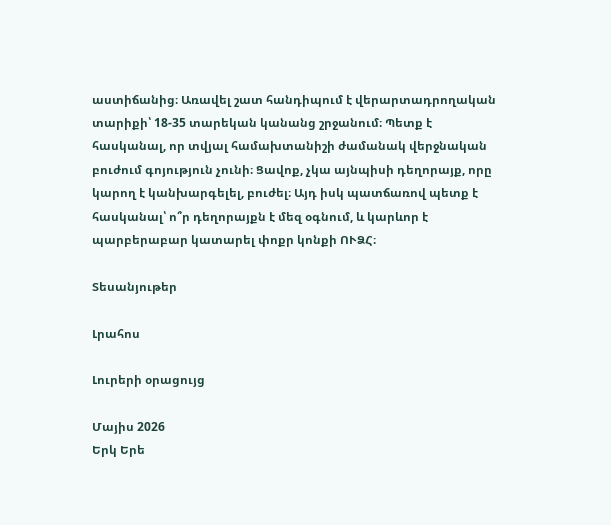աստիճանից։ Առավել շատ հանդիպում է վերարտադրողական տարիքի՝ 18-35 տարեկան կանանց շրջանում։ Պետք է հասկանալ, որ տվյալ համախտանիշի ժամանակ վերջնական բուժում գոյություն չունի։ Ցավոք, չկա այնպիսի դեղորայք, որը կարող է կանխարգելել, բուժել։ Այդ իսկ պատճառով պետք է հասկանալ՝ ո՞ր դեղորայքն է մեզ օգնում, և կարևոր է պարբերաբար կատարել փոքր կոնքի ՈՒՁՀ։

Տեսանյութեր

Լրահոս

Լուրերի օրացույց

Մայիս 2026
Երկ Երե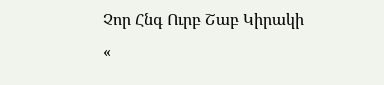Չոր Հնգ Ուրբ Շաբ Կիրակի
«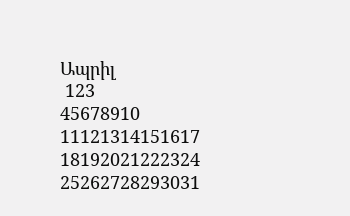Ապրիլ
 123
45678910
11121314151617
18192021222324
25262728293031